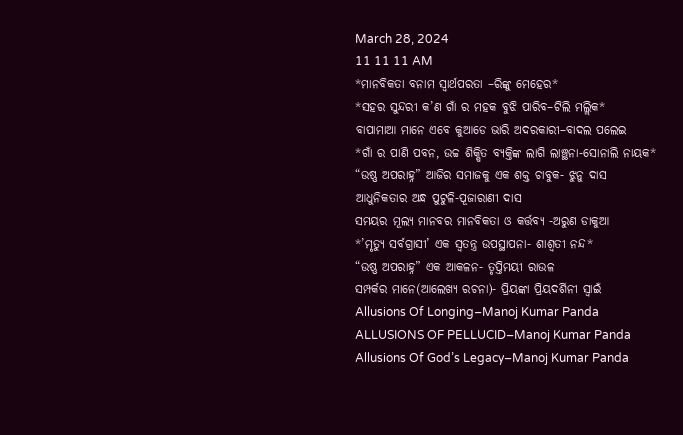March 28, 2024
11 11 11 AM
*ମାନବିକତା ବନାମ ସ୍ୱାର୍ଥପରତା –ରିଙ୍କୁ ମେହେର*
*ସହର ସୁନ୍ଦରୀ କ’ଣ ଗାଁ ର ମହକ ବୁଝି ପାରିବ–ଟିଲି ମଲ୍ଲିକ*
ବାପାମାଆ ମାନେ ଏବେ କୁଆଡେ ଭାରି ଅଦରକାରୀ–ବାଦଲ ପଲେଇ
*ଗାଁ ର ପାଣି ପବନ, ଉଚ୍ଚ ଶିକ୍ଷିତ ବ୍ୟକ୍ତିଙ୍କ ଲାଗି ଲାଞ୍ଛନା-ସୋନାଲି ନାୟକ*
“ଉଷ୍ଣ ଅପରାହ୍ନ” ଆଜିର ସମାଜକୁ ଏକ ଶକ୍ତ ଚାବୁକ- ଝୁନୁ ଦାସ
ଆଧୁନିକତାର ଅନ୍ଧ ପୁଟୁଳି-ପୂଜାରାଣୀ ଦାସ
ସମୟର ମୂଲ୍ୟ ମାନବର ମାନବିକତା ଓ କର୍ତ୍ତବ୍ୟ -ଅରୁଣ ଡାକୁଆ
*’ମୃତ୍ୟୁ ସର୍ବଗ୍ରାସୀ’ ଏକ ସ୍ୱତନ୍ତ୍ର ଉପସ୍ଥାପନା- ଶାଶ୍ଵତୀ ନନ୍ଦ*
“ଉଷ୍ଣ ଅପରାହ୍ନ” ଏକ ଆକଳନ- ତୃପ୍ତିମୟୀ ରାଉଳ
ସମ୍ପର୍କର ମାନେ(ଆଲେଖ୍ୟ ରଚନା)- ପ୍ରିୟଙ୍କା ପ୍ରିୟଦର୍ଶିନୀ ସ୍ୱାଇଁ
Allusions Of Longing–Manoj Kumar Panda
ALLUSIONS OF PELLUCID–Manoj Kumar Panda
Allusions Of God’s Legacy–Manoj Kumar Panda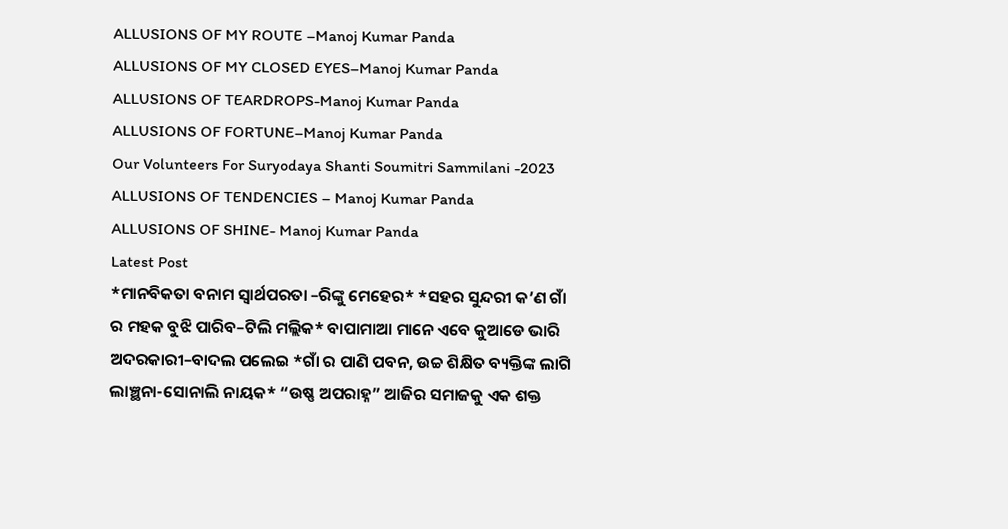ALLUSIONS OF MY ROUTE –Manoj Kumar Panda
ALLUSIONS OF MY CLOSED EYES–Manoj Kumar Panda
ALLUSIONS OF TEARDROPS-Manoj Kumar Panda
ALLUSIONS OF FORTUNE–Manoj Kumar Panda
Our Volunteers For Suryodaya Shanti Soumitri Sammilani -2023
ALLUSIONS OF TENDENCIES – Manoj Kumar Panda
ALLUSIONS OF SHINE- Manoj Kumar Panda
Latest Post
*ମାନବିକତା ବନାମ ସ୍ୱାର୍ଥପରତା –ରିଙ୍କୁ ମେହେର* *ସହର ସୁନ୍ଦରୀ କ’ଣ ଗାଁ ର ମହକ ବୁଝି ପାରିବ–ଟିଲି ମଲ୍ଲିକ* ବାପାମାଆ ମାନେ ଏବେ କୁଆଡେ ଭାରି ଅଦରକାରୀ–ବାଦଲ ପଲେଇ *ଗାଁ ର ପାଣି ପବନ, ଉଚ୍ଚ ଶିକ୍ଷିତ ବ୍ୟକ୍ତିଙ୍କ ଲାଗି ଲାଞ୍ଛନା-ସୋନାଲି ନାୟକ* “ଉଷ୍ଣ ଅପରାହ୍ନ” ଆଜିର ସମାଜକୁ ଏକ ଶକ୍ତ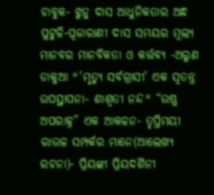ଚାବୁକ- ଝୁନୁ ଦାସ ଆଧୁନିକତାର ଅନ୍ଧ ପୁଟୁଳି-ପୂଜାରାଣୀ ଦାସ ସମୟର ମୂଲ୍ୟ ମାନବର ମାନବିକତା ଓ କର୍ତ୍ତବ୍ୟ -ଅରୁଣ ଡାକୁଆ *’ମୃତ୍ୟୁ ସର୍ବଗ୍ରାସୀ’ ଏକ ସ୍ୱତନ୍ତ୍ର ଉପସ୍ଥାପନା- ଶାଶ୍ଵତୀ ନନ୍ଦ* “ଉଷ୍ଣ ଅପରାହ୍ନ” ଏକ ଆକଳନ- ତୃପ୍ତିମୟୀ ରାଉଳ ସମ୍ପର୍କର ମାନେ(ଆଲେଖ୍ୟ ରଚନା)- ପ୍ରିୟଙ୍କା ପ୍ରିୟଦର୍ଶିନୀ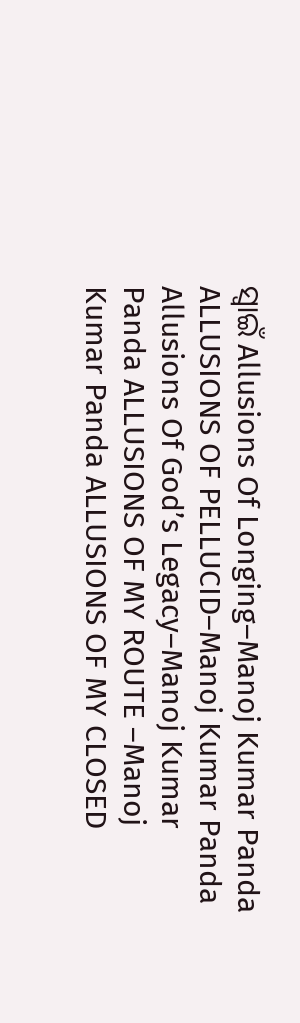ସ୍ୱାଇଁ Allusions Of Longing–Manoj Kumar Panda ALLUSIONS OF PELLUCID–Manoj Kumar Panda Allusions Of God’s Legacy–Manoj Kumar Panda ALLUSIONS OF MY ROUTE –Manoj Kumar Panda ALLUSIONS OF MY CLOSED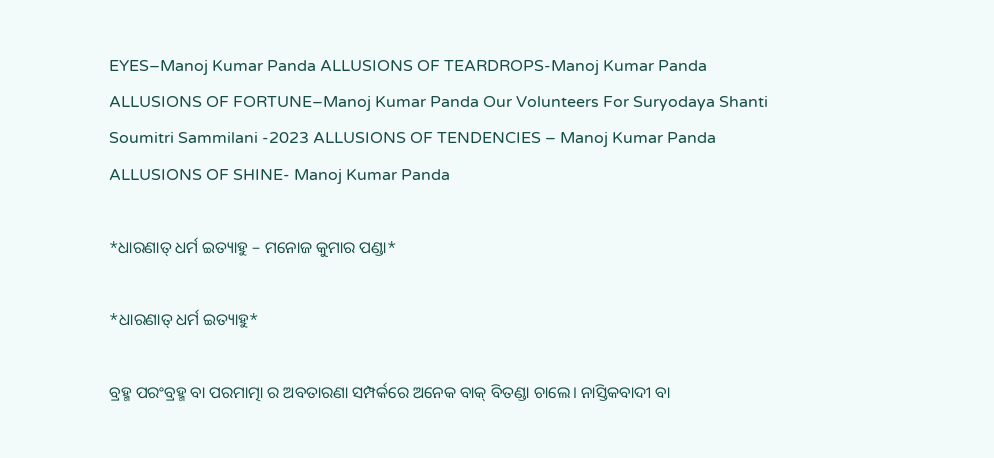EYES–Manoj Kumar Panda ALLUSIONS OF TEARDROPS-Manoj Kumar Panda ALLUSIONS OF FORTUNE–Manoj Kumar Panda Our Volunteers For Suryodaya Shanti Soumitri Sammilani -2023 ALLUSIONS OF TENDENCIES – Manoj Kumar Panda ALLUSIONS OF SHINE- Manoj Kumar Panda

*ଧାରଣାତ୍ ଧର୍ମ ଇତ୍ୟାହୁ – ମନୋଜ କୁମାର ପଣ୍ଡା*

*ଧାରଣାତ୍ ଧର୍ମ ଇତ୍ୟାହୁ*

ବ୍ରହ୍ମ ପରଂବ୍ରହ୍ମ ବା ପରମାତ୍ମା ର ଅବତାରଣା ସମ୍ପର୍କରେ ଅନେକ ବାକ୍ ବିତଣ୍ଡା ଚାଲେ। ନାସ୍ତିକବାଦୀ ବା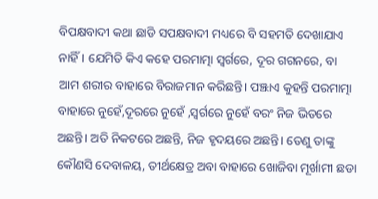ବିପକ୍ଷବାଦୀ କଥା ଛାଡି ସପକ୍ଷବାଦୀ ମଧ୍ୟରେ ବି ସହମତି ଦେଖାଯାଏ ନାହିଁ। ଯେମିତି କିଏ କହେ ପରମାତ୍ମା ସ୍ଵର୍ଗରେ, ଦୂର ଗଗନରେ, ବା ଆମ ଶରୀର ବାହାରେ ବିରାଜମାନ କରିଛନ୍ତି। ପଞ୍ଝାଏ କୁହନ୍ତି ପରମାତ୍ମା ବାହାରେ ନୁହେଁ,ଦୂରରେ ନୁହେଁ ,ସ୍ଵର୍ଗରେ ନୁହେଁ ବରଂ ନିଜ ଭିତରେ ଅଛନ୍ତି। ଅତି ନିକଟରେ ଅଛନ୍ତି, ନିଜ ହୃଦୟରେ ଅଛନ୍ତି। ତେଣୁ ତାଙ୍କୁ କୌଣସି ଦେବାଳୟ, ତୀର୍ଥକ୍ଷେତ୍ର ଅବା ବାହାରେ ଖୋଜିବା ମୂର୍ଖାମୀ ଛଡା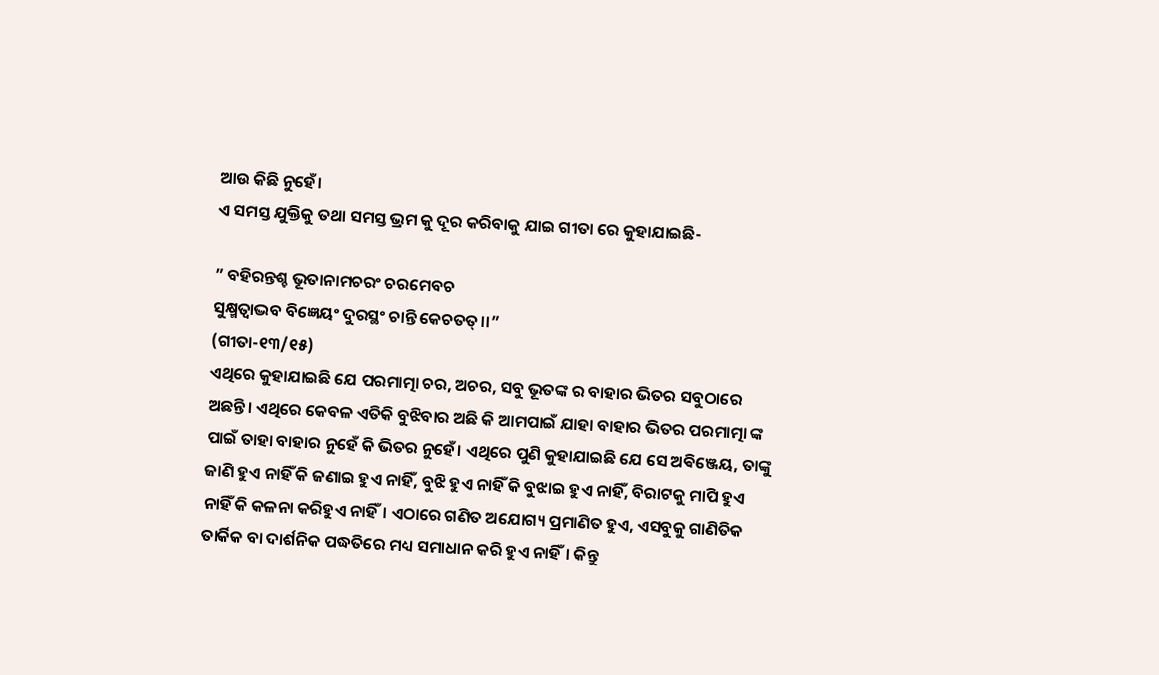ଆଉ କିଛି ନୁହେଁ।
ଏ ସମସ୍ତ ଯୁକ୍ତିକୁ ତଥା ସମସ୍ତ ଭ୍ରମ କୁ ଦୂର କରିବାକୁ ଯାଇ ଗୀତା ରେ କୁହାଯାଇଛି-

” ବହିରନ୍ତଶ୍ଚ ଭୂତାନାମଚରଂ ଚରମେବଚ
ସୁକ୍ଷ୍ମତ୍ଵାଦ୍ଭବ ବିଜ୍ଞେୟଂ ଦୁରସ୍ଥଂ ଚାନ୍ତି କେଚତତ୍।।”
(ଗୀତା-୧୩/୧୫)
ଏଥିରେ କୁହାଯାଇଛି ଯେ ପରମାତ୍ମା ଚର, ଅଚର, ସବୁ ଭୂତଙ୍କ ର ବାହାର ଭିତର ସବୁଠାରେ ଅଛନ୍ତି। ଏଥିରେ କେବଳ ଏତିକି ବୁଝିବାର ଅଛି କି ଆମପାଇଁ ଯାହା ବାହାର ଭିତର ପରମାତ୍ମା ଙ୍କ ପାଇଁ ତାହା ବାହାର ନୁହେଁ କି ଭିତର ନୁହେଁ। ଏଥିରେ ପୁଣି କୁହାଯାଇଛି ଯେ ସେ ଅଵିଞ୍ଜେୟ, ତାଙ୍କୁ ଜାଣି ହୁଏ ନାହିଁ କି ଜଣାଇ ହୁଏ ନାହିଁ, ବୁଝି ହୁଏ ନାହିଁ କି ବୁଝାଇ ହୁଏ ନାହିଁ, ବିରାଟକୁ ମାପି ହୁଏ ନାହିଁ କି କଳନା କରିହୁଏ ନାହିଁ। ଏଠାରେ ଗଣିତ ଅଯୋଗ୍ୟ ପ୍ରମାଣିତ ହୁଏ, ଏସବୁକୁ ଗାଣିତିକ ତାର୍କିକ ବା ଦାର୍ଶନିକ ପଦ୍ଧତିରେ ମଧ୍ୟ ସମାଧାନ କରି ହୁଏ ନାହିଁ। କିନ୍ତୁ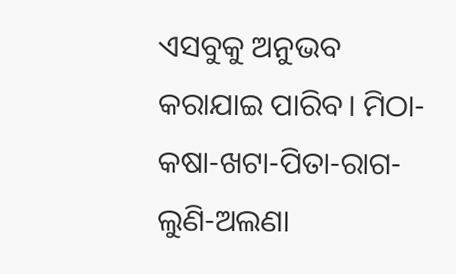ଏସବୁକୁ ଅନୁଭବ କରାଯାଇ ପାରିବ। ମିଠା-କଷା-ଖଟା-ପିତା-ରାଗ-ଲୁଣି-ଅଲଣା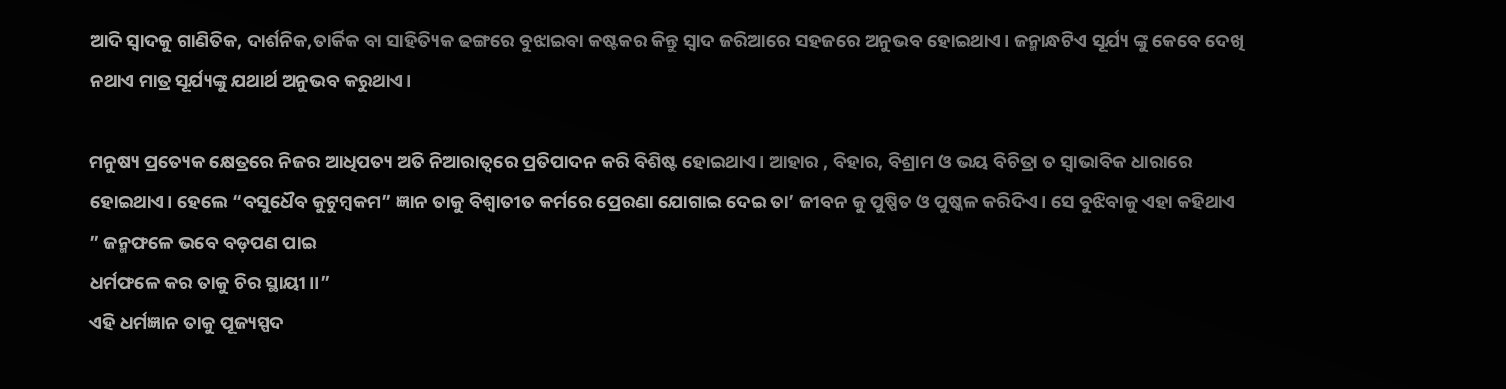ଆଦି ସ୍ଵାଦକୁ ଗାଣିତିକ, ଦାର୍ଶନିକ,ତାର୍କିକ ବା ସାହିତ୍ୟିକ ଢଙ୍ଗରେ ବୁଝାଇବା କଷ୍ଟକର କିନ୍ତୁ ସ୍ୱାଦ ଜରିଆରେ ସହଜରେ ଅନୁଭବ ହୋଇଥାଏ। ଜନ୍ମାନ୍ଧଟିଏ ସୂର୍ଯ୍ୟ ଙ୍କୁ କେବେ ଦେଖି ନଥାଏ ମାତ୍ର ସୂର୍ଯ୍ୟଙ୍କୁ ଯଥାର୍ଥ ଅନୁଭବ କରୁଥାଏ।

ମନୁଷ୍ୟ ପ୍ରତ୍ୟେକ କ୍ଷେତ୍ରରେ ନିଜର ଆଧିପତ୍ୟ ଅତି ନିଆରାତ୍ବରେ ପ୍ରତିପାଦନ କରି ବିଶିଷ୍ଟ ହୋଇଥାଏ। ଆହାର , ବିହାର, ବିଶ୍ରାମ ଓ ଭୟ ବିଚିତ୍ରା ତ ସ୍ୱାଭାବିକ ଧାରାରେ ହୋଇଥାଏ। ହେଲେ “ବସୁଧୈବ କୁଟୁମ୍ବକମ” ଜ୍ଞାନ ତାକୁ ବିଶ୍ବାତୀତ କର୍ମରେ ପ୍ରେରଣା ଯୋଗାଇ ଦେଇ ତା’ ଜୀବନ କୁ ପୁଷ୍ପିତ ଓ ପୁଷ୍କଳ କରିଦିଏ। ସେ ବୁଝିବାକୁ ଏହା କହିଥାଏ
” ଜନ୍ମଫଳେ ଭବେ ବଡ଼ପଣ ପାଇ
ଧର୍ମଫଳେ କର ତାକୁ ଚିର ସ୍ଥାୟୀ।।”
ଏହି ଧର୍ମଜ୍ଞାନ ତାକୁ ପୂଜ୍ୟସ୍ପଦ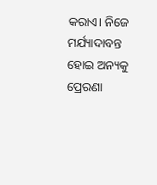କରାଏ। ନିଜେ ମର୍ଯ୍ୟାଦାବନ୍ତ ହୋଇ ଅନ୍ୟକୁ ପ୍ରେରଣା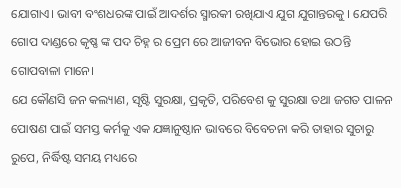ଯୋଗାଏ। ଭାବୀ ବଂଶଧରଙ୍କ ପାଇଁ ଆଦର୍ଶର ସ୍ମାରକୀ ରଖିଯାଏ ଯୁଗ ଯୁଗାନ୍ତରକୁ । ଯେପରି ଗୋପ ଦାଣ୍ଡରେ କୃଷ୍ଣ ଙ୍କ ପଦ ଚିହ୍ନ ର ପ୍ରେମ ରେ ଆଜୀବନ ବିଭୋର ହୋଇ ଉଠନ୍ତି ଗୋପବାଳା ମାନେ।
ଯେ କୌଣସି ଜନ କଲ୍ୟାଣ, ସୃଷ୍ଟି ସୁରକ୍ଷା, ପ୍ରକୃତି, ପରିବେଶ କୁ ସୁରକ୍ଷା ତଥା ଜଗତ ପାଳନ ପୋଷଣ ପାଇଁ ସମସ୍ତ କର୍ମକୁ ଏକ ଯଜ୍ଞାନୁଷ୍ଠାନ ଭାବରେ ବିବେଚନା କରି ତାହାର ସୁଚାରୁ ରୁପେ, ନିର୍ଦ୍ଧିଷ୍ଟ ସମୟ ମଧ୍ୟରେ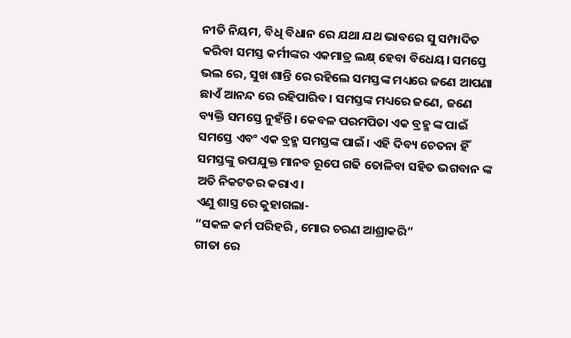ନୀତି ନିୟମ, ବିଧି ବିଧାନ ରେ ଯଥା ଯଥ ଭାବରେ ସୁ ସମ୍ପାଦିତ କରିବା ସମସ୍ତ କର୍ମୀଙ୍କର ଏକମାତ୍ର ଲକ୍ଷ୍ ହେବା ବିଧେୟ। ସମସ୍ତେ ଭଲ ରେ, ସୁଖ ଶାନ୍ତି ରେ ରହିଲେ ସମସ୍ତଙ୍କ ମଧ୍ୟରେ ଜଣେ ଆପଣା ଛାଏଁ ଆନନ୍ଦ ରେ ରହିପାରିବ। ସମସ୍ତଙ୍କ ମଧ୍ୟରେ ଜଣେ, ଜଣେ ବ୍ୟକ୍ତି ସମସ୍ତେ ନୁହଁନ୍ତି। କେବଳ ପରମପିତା ଏକ ବ୍ରହ୍ମ ଙ୍କ ପାଇଁ ସମସ୍ତେ ଏବଂ ଏକ ବ୍ରହ୍ମ ସମସ୍ତଙ୍କ ପାଇଁ। ଏହି ଦିବ୍ୟ ଚେତନା ହିଁ ସମସ୍ତଙ୍କୁ ଉପଯୁକ୍ତ ମାନବ ରୂପେ ଗଢି ତୋଳିବା ସହିତ ଭଗବାନ ଙ୍କ ଅତି ନିକଟତର କରାଏ।
ଏଣୁ ଶାସ୍ତ୍ର ରେ କୁହାଗଲା-
“ସକଳ କର୍ମ ପରିହରି , ମୋର ଚରଣ ଆଶ୍ରାକରି”
ଗୀତା ରେ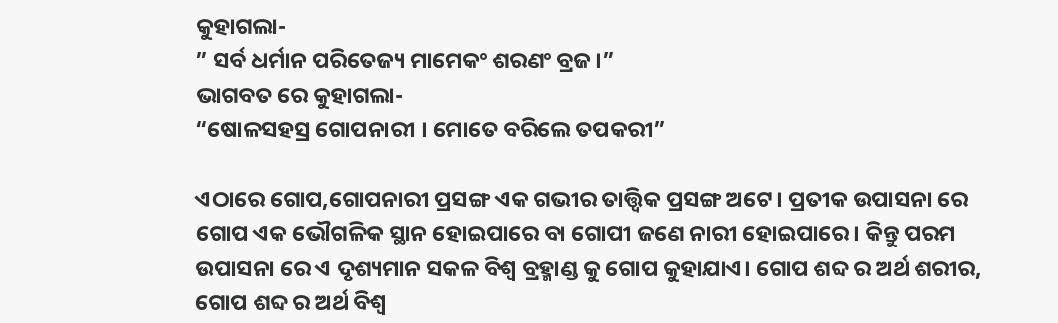କୁହାଗଲା-
” ସର୍ବ ଧର୍ମାନ ପରିତେଜ୍ୟ ମାମେକଂ ଶରଣଂ ବ୍ରଜ।”
ଭାଗବତ ରେ କୁହାଗଲା-
“ଷୋଳସହସ୍ର ଗୋପନାରୀ । ମୋତେ ବରିଲେ ତପକରୀ”

ଏଠାରେ ଗୋପ,ଗୋପନାରୀ ପ୍ରସଙ୍ଗ ଏକ ଗଭୀର ତାତ୍ତ୍ଵିକ ପ୍ରସଙ୍ଗ ଅଟେ। ପ୍ରତୀକ ଉପାସନା ରେ ଗୋପ ଏକ ଭୌଗଳିକ ସ୍ଥାନ ହୋଇପାରେ ବା ଗୋପୀ ଜଣେ ନାରୀ ହୋଇପାରେ। କିନ୍ତୁ ପରମ ଉପାସନା ରେ ଏ ଦୃଶ୍ୟମାନ ସକଳ ବିଶ୍ୱ ବ୍ରହ୍ମାଣ୍ଡ କୁ ଗୋପ କୁହାଯାଏ। ଗୋପ ଶବ୍ଦ ର ଅର୍ଥ ଶରୀର, ଗୋପ ଶବ୍ଦ ର ଅର୍ଥ ବିଶ୍ୱ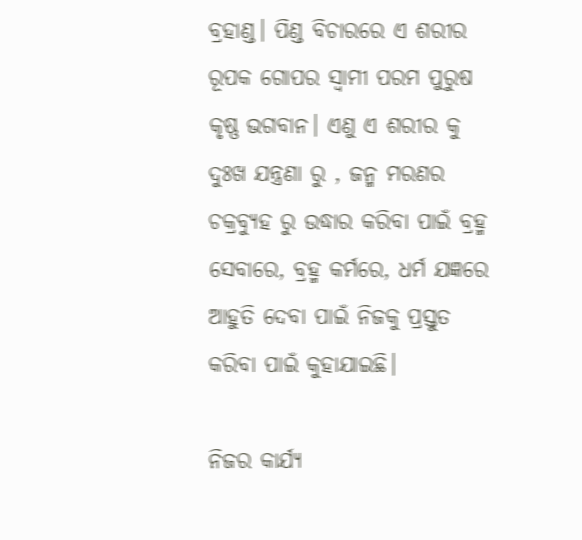ବ୍ରହାଣ୍ଡ। ପିଣ୍ଡ ବିଚାରରେ ଏ ଶରୀର ରୂପକ ଗୋପର ସ୍ୱାମୀ ପରମ ପୁରୁଷ କୃଷ୍ଣ ଭଗବାନ। ଏଣୁ ଏ ଶରୀର କୁ ଦୁଃଖ ଯନ୍ତ୍ରଣା ରୁ , ଜନ୍ମ ମରଣର ଚକ୍ରବ୍ୟୁହ ରୁ ଉଦ୍ଧାର କରିବା ପାଇଁ ବ୍ରହ୍ମ ସେବାରେ, ବ୍ରହ୍ମ କର୍ମରେ, ଧର୍ମ ଯଜ୍ଞରେ ଆହୁତି ଦେବା ପାଇଁ ନିଜକୁ ପ୍ରସ୍ତୁତ କରିବା ପାଇଁ କୁହାଯାଇଛି।

ନିଜର କାର୍ଯ୍ୟ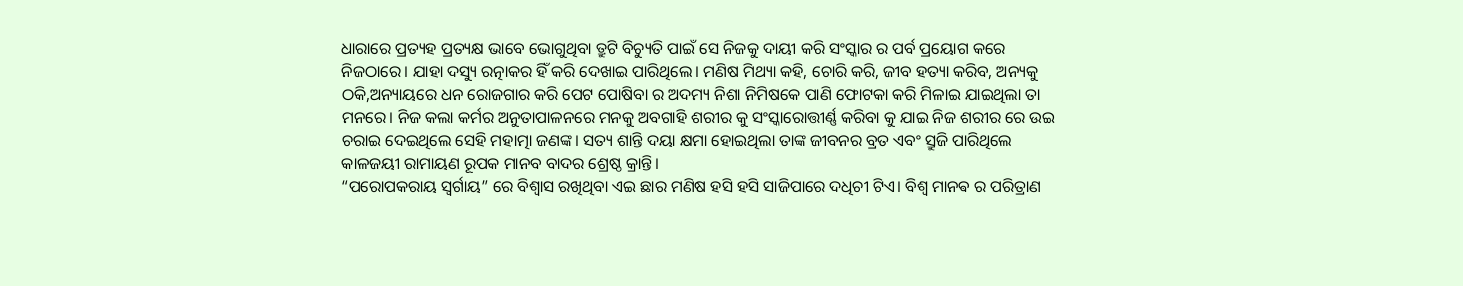ଧାରାରେ ପ୍ରତ୍ୟହ ପ୍ରତ୍ୟକ୍ଷ ଭାବେ ଭୋଗୁଥିବା ତ୍ରୁଟି ବିଚ୍ୟୁତି ପାଇଁ ସେ ନିଜକୁ ଦାୟୀ କରି ସଂସ୍କାର ର ପର୍ବ ପ୍ରୟୋଗ କରେ ନିଜଠାରେ। ଯାହା ଦସ୍ୟୁ ରତ୍ନାକର ହିଁ କରି ଦେଖାଇ ପାରିଥିଲେ। ମଣିଷ ମିଥ୍ୟା କହି, ଚୋରି କରି, ଜୀବ ହତ୍ୟା କରିବ, ଅନ୍ୟକୁ ଠକି,ଅନ୍ୟାୟରେ ଧନ ରୋଜଗାର କରି ପେଟ ପୋଷିବା ର ଅଦମ୍ୟ ନିଶା ନିମିଷକେ ପାଣି ଫୋଟକା କରି ମିଳାଇ ଯାଇଥିଲା ତା ମନରେ। ନିଜ କଲା କର୍ମର ଅନୁତାପାଳନରେ ମନକୁ ଅବଗାହି ଶରୀର କୁ ସଂସ୍କାରୋତ୍ତୀର୍ଣ୍ଣ କରିବା କୁ ଯାଇ ନିଜ ଶରୀର ରେ ଉଇ ଚରାଇ ଦେଇଥିଲେ ସେହି ମହାତ୍ମା ଜଣଙ୍କ। ସତ୍ୟ ଶାନ୍ତି ଦୟା କ୍ଷମା ହୋଇଥିଲା ତାଙ୍କ ଜୀବନର ବ୍ରତ ଏବଂ ସ୍ରୁଜି ପାରିଥିଲେ କାଳଜୟୀ ରାମାୟଣ ରୂପକ ମାନବ ବାଦର ଶ୍ରେଷ୍ଠ କ୍ରାନ୍ତି।
“ପରୋପକରାୟ ସ୍ଵର୍ଗାୟ” ରେ ବିଶ୍ୱାସ ରଖିଥିବା ଏଇ ଛାର ମଣିଷ ହସି ହସି ସାଜିପାରେ ଦଧିଚୀ ଟିଏ। ବିଶ୍ୱ ମାନଵ ର ପରିତ୍ରାଣ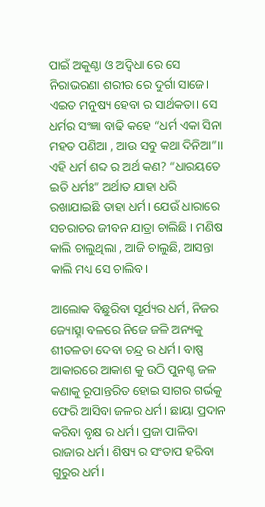ପାଇଁ ଅକୁଣ୍ଠା ଓ ଅଦ୍ୱିଧା ରେ ସେ ନିରାଭରଣା ଶରୀର ରେ ଦୁର୍ଗା ସାଜେ। ଏଇତ ମନୁଷ୍ୟ ହେବା ର ସାର୍ଥକତା। ସେ ଧର୍ମର ସଂଜ୍ଞା ବାଢି କହେ “ଧର୍ମ ଏକା ସିନା ମହତ ପଣିଆ , ଆଉ ସବୁ କଥା ଦିନିଆ”।। ଏହି ଧର୍ମ ଶବ୍ଦ ର ଅର୍ଥ କଣ? “ଧାରୟତେ ଇତି ଧର୍ମଃ” ଅର୍ଥାତ ଯାହା ଧରି ରଖାଯାଇଛି ତାହା ଧର୍ମ। ଯେଉଁ ଧାରାରେ ସଚରାଚର ଜୀବନ ଯାତ୍ରା ଚାଲିଛି । ମଣିଷ କାଲି ଚାଲୁଥିଲା , ଆଜି ଚାଲୁଛି, ଆସନ୍ତା କାଲି ମଧ୍ୟ ସେ ଚାଲିବ।

ଆଲୋକ ବିଛୁରିବା ସୂର୍ଯ୍ୟର ଧର୍ମ, ନିଜର ଜ୍ୟୋତ୍ସ୍ନା ବଳରେ ନିଜେ ଜଳି ଅନ୍ୟକୁ ଶୀତଳତା ଦେବା ଚନ୍ଦ୍ର ର ଧର୍ମ। ବାଷ୍ପ ଆକାରରେ ଆକାଶ କୁ ଉଠି ପୁନଶ୍ଚ ଜଳ କଣାକୁ ରୂପାନ୍ତରିତ ହୋଇ ସାଗର ଗର୍ଭକୁ ଫେରି ଆସିବା ଜଳର ଧର୍ମ। ଛାୟା ପ୍ରଦାନ କରିବା ବୃକ୍ଷ ର ଧର୍ମ। ପ୍ରଜା ପାଳିବା ରାଜାର ଧର୍ମ। ଶିଷ୍ୟ ର ସଂତାପ ହରିବା ଗୁରୁର ଧର୍ମ।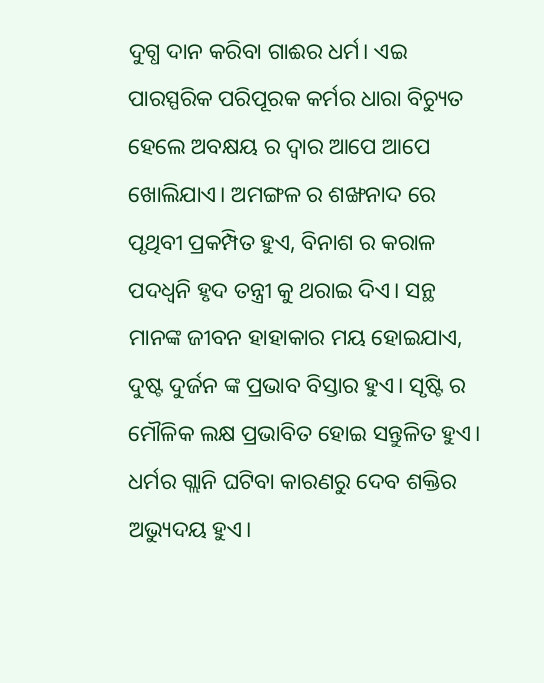ଦୁଗ୍ଧ ଦାନ କରିବା ଗାଈର ଧର୍ମ। ଏଇ ପାରସ୍ପରିକ ପରିପୂରକ କର୍ମର ଧାରା ବିଚ୍ୟୁତ ହେଲେ ଅବକ୍ଷୟ ର ଦ୍ୱାର ଆପେ ଆପେ ଖୋଲିଯାଏ। ଅମଙ୍ଗଳ ର ଶଙ୍ଖନାଦ ରେ ପୃଥିବୀ ପ୍ରକମ୍ପିତ ହୁଏ, ବିନାଶ ର କରାଳ ପଦଧ୍ଵନି ହୃଦ ତନ୍ତ୍ରୀ କୁ ଥରାଇ ଦିଏ। ସନ୍ଥ ମାନଙ୍କ ଜୀବନ ହାହାକାର ମୟ ହୋଇଯାଏ, ଦୁଷ୍ଟ ଦୁର୍ଜନ ଙ୍କ ପ୍ରଭାବ ବିସ୍ତାର ହୁଏ। ସୃଷ୍ଟି ର ମୌଳିକ ଲକ୍ଷ ପ୍ରଭାବିତ ହୋଇ ସନ୍ତୁଳିତ ହୁଏ। ଧର୍ମର ଗ୍ଲାନି ଘଟିବା କାରଣରୁ ଦେବ ଶକ୍ତିର ଅଭ୍ୟୁଦୟ ହୁଏ।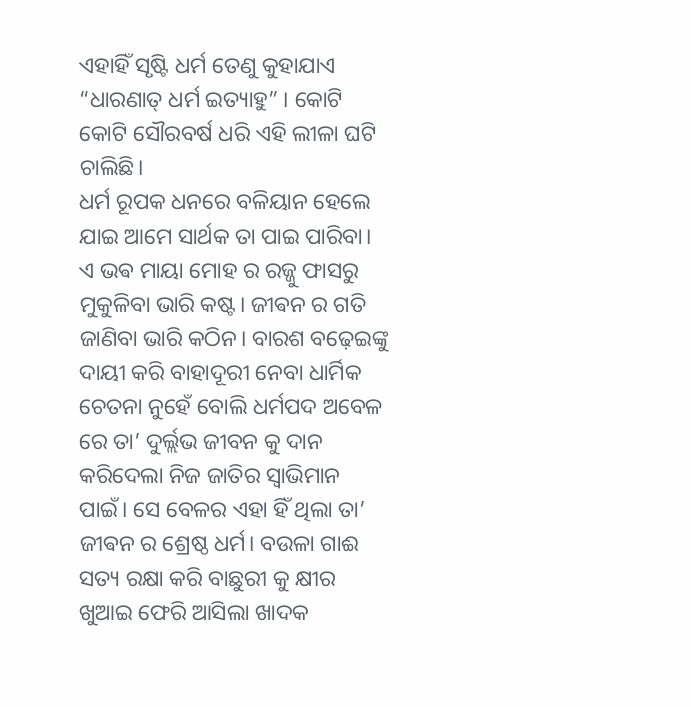ଏହାହିଁ ସୃଷ୍ଟି ଧର୍ମ ତେଣୁ କୁହାଯାଏ “ଧାରଣାତ୍ ଧର୍ମ ଇତ୍ୟାହୁ” । କୋଟି କୋଟି ସୌରବର୍ଷ ଧରି ଏହି ଲୀଳା ଘଟି ଚାଲିଛି।
ଧର୍ମ ରୂପକ ଧନରେ ବଳିୟାନ ହେଲେ ଯାଇ ଆମେ ସାର୍ଥକ ତା ପାଇ ପାରିବା। ଏ ଭଵ ମାୟା ମୋହ ର ରଜ୍ଜୁ ଫାସରୁ ମୁକୁଳିବା ଭାରି କଷ୍ଟ। ଜୀଵନ ର ଗତି ଜାଣିବା ଭାରି କଠିନ। ବାରଶ ବଢ଼େଇଙ୍କୁ ଦାୟୀ କରି ବାହାଦୂରୀ ନେବା ଧାର୍ମିକ ଚେତନା ନୁହେଁ ବୋଲି ଧର୍ମପଦ ଅବେଳ ରେ ତା’ ଦୁର୍ଲ୍ଲଭ ଜୀବନ କୁ ଦାନ କରିଦେଲା ନିଜ ଜାତିର ସ୍ୱାଭିମାନ ପାଇଁ। ସେ ବେଳର ଏହା ହିଁ ଥିଲା ତା’ ଜୀଵନ ର ଶ୍ରେଷ୍ଠ ଧର୍ମ। ବଉଳା ଗାଈ ସତ୍ୟ ରକ୍ଷା କରି ବାଛୁରୀ କୁ କ୍ଷୀର ଖୁଆଇ ଫେରି ଆସିଲା ଖାଦକ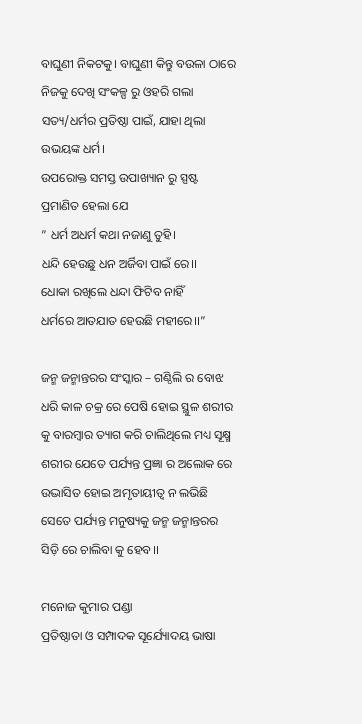ବାଘୁଣୀ ନିକଟକୁ। ବାଘୁଣୀ କିନ୍ତୁ ବଉଳା ଠାରେ ନିଜକୁ ଦେଖି ସଂକଳ୍ପ ରୁ ଓହରି ଗଲା ସତ୍ୟ/ଧର୍ମର ପ୍ରତିଷ୍ଠା ପାଇଁ, ଯାହା ଥିଲା ଉଭୟଙ୍କ ଧର୍ମ।
ଉପରୋକ୍ତ ସମସ୍ତ ଉପାଖ୍ୟାନ ରୁ ସ୍ପଷ୍ଟ ପ୍ରମାଣିତ ହେଲା ଯେ
” ଧର୍ମ ଅଧର୍ମ କଥା ନଜାଣୁ ତୁହି।
ଧନ୍ଦି ହେଉଛୁ ଧନ ଅର୍ଜିବା ପାଇଁ ରେ।।
ଧୋକା ରଖିଲେ ଧନ୍ଦା ଫିଟିବ ନାହିଁ
ଧର୍ମରେ ଆତଯାତ ହେଉଛି ମହୀରେ।।”

ଜନ୍ମ ଜନ୍ମାନ୍ତରର ସଂସ୍କାର – ଗଣ୍ଠିଲି ର ବୋଝ ଧରି କାଳ ଚକ୍ର ରେ ପେଷି ହୋଇ ସ୍ଥୁଳ ଶରୀର କୁ ବାରମ୍ବାର ତ୍ୟାଗ କରି ଚାଲିଥିଲେ ମଧ୍ୟ ସୂକ୍ଷ୍ମ ଶରୀର ଯେତେ ପର୍ଯ୍ୟନ୍ତ ପ୍ରଜ୍ଞା ର ଅଲୋକ ରେ ଉଦ୍ଭାସିତ ହୋଇ ଅମୃତାୟୀତ୍ୱ ନ ଲଭିଛି ସେତେ ପର୍ଯ୍ୟନ୍ତ ମନୁଷ୍ୟକୁ ଜନ୍ମ ଜନ୍ମାନ୍ତରର ସିଡ଼ି ରେ ଚାଲିବା କୁ ହେବ।।

ମନୋଜ କୁମାର ପଣ୍ଡା
ପ୍ରତିଷ୍ଠାତା ଓ ସମ୍ପାଦକ ସୂର୍ଯ୍ୟୋଦୟ ଭାଷା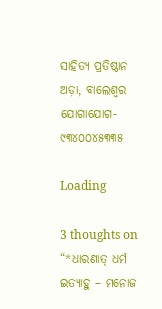ସାହିତ୍ୟ ପ୍ରତିଷ୍ଠାନ
ଅଡ଼ା, ବାଲେଶ୍ବର
ଯୋଗାଯୋଗ- ୯୩୪୦୦୪୫୩୩୫

Loading

3 thoughts on “*ଧାରଣାତ୍ ଧର୍ମ ଇତ୍ୟାହୁ – ମନୋଜ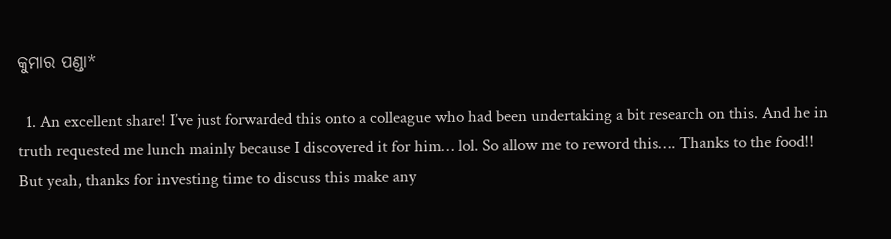କୁମାର ପଣ୍ଡା*

  1. An excellent share! I’ve just forwarded this onto a colleague who had been undertaking a bit research on this. And he in truth requested me lunch mainly because I discovered it for him… lol. So allow me to reword this…. Thanks to the food!! But yeah, thanks for investing time to discuss this make any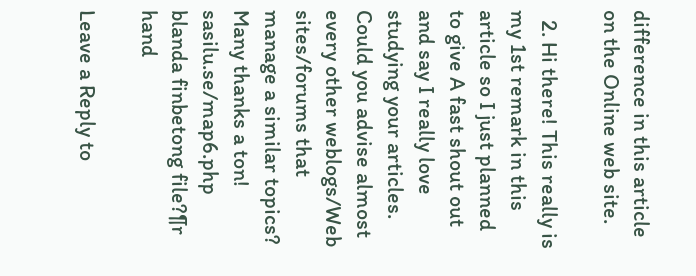difference in this article on the Online web site.

  2. Hi there! This really is my 1st remark in this article so I just planned to give A fast shout out and say I really love studying your articles. Could you advise almost every other weblogs/Web sites/forums that manage a similar topics? Many thanks a ton! sasilu.se/map6.php blanda finbetong file?¶r hand

Leave a Reply to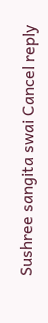Sushree sangita swai Cancel reply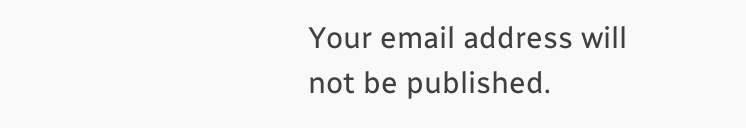Your email address will not be published.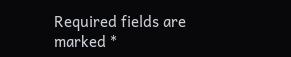Required fields are marked *